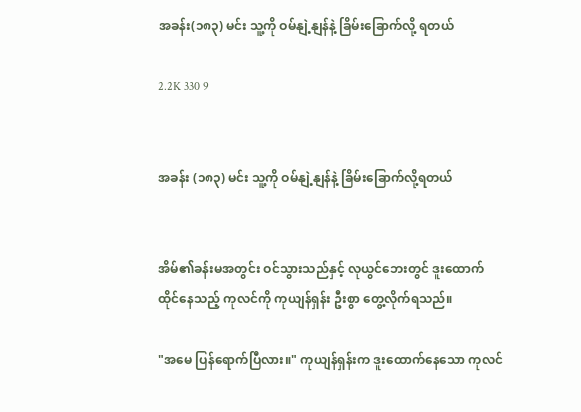အခန်း(၁၈၃) မင်း သူ့ကို ဝမ်နျဲ့နျန်နဲ့ ခြိမ်းခြောက်လို့ ရတယ်

2.2K 330 9


အခန်း (၁၈၃) မင်း သူ့ကို ဝမ်နျဲ့နျန်နဲ့ ခြိမ်းခြောက်လို့ရတယ်


အိမ်၏ခန်းမအတွင်း ဝင်သွားသည်နှင့် လုယွင်ဘေးတွင် ဒူးထောက်ထိုင်နေသည့် ကုလင်ကို ကုယျန်ရှန်း ဦးစွာ တွေ့လိုက်ရသည်။

"အမေ ပြန်ရောက်ပြီလား။" ကုယျန်ရှန်းက ဒူးထောက်နေသော ကုလင်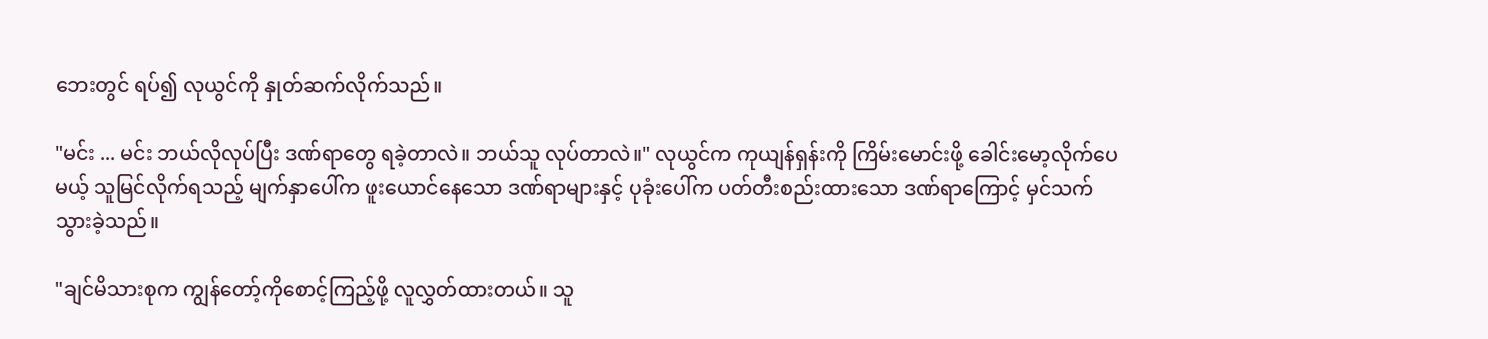ဘေးတွင် ရပ်၍ လုယွင်ကို နှုတ်ဆက်လိုက်သည်။

"မင်း ... မင်း ဘယ်လိုလုပ်ပြီး ဒဏ်ရာတွေ ရခဲ့တာလဲ။ ဘယ်သူ လုပ်တာလဲ။" လုယွင်က ကုယျန်ရှန်းကို ကြိမ်းမောင်းဖို့ ခေါင်းမော့လိုက်ပေမယ့် သူမြင်လိုက်ရသည့် မျက်နှာပေါ်က ဖူးယောင်နေသော ဒဏ်ရာများနှင့် ပုခုံးပေါ်က ပတ်တီးစည်းထားသော ဒဏ်ရာကြောင့် မှင်သက်သွားခဲ့သည်။

"ချင်မိသားစုက ကျွန်တော့်ကိုစောင့်ကြည့်ဖို့ လူလွှတ်ထားတယ်။ သူ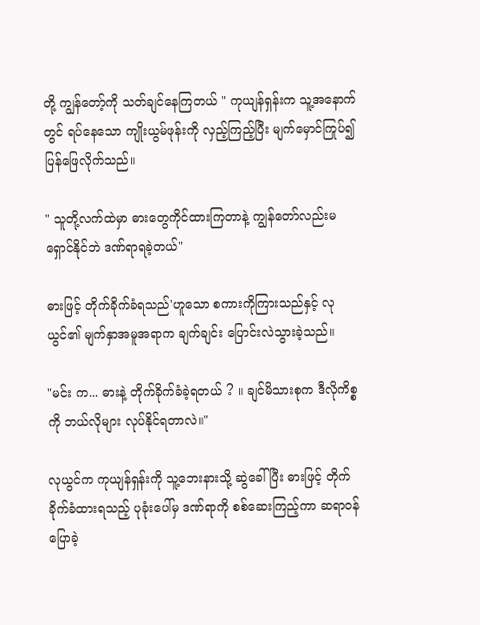တို့ ကျွန်တော့်ကို သတ်ချင်နေကြတယ် " ကုယျန်ရှန်းက သူ့အနောက်တွင် ရပ်နေသော ကျိုးယွမ်ဖုန်းကို လှည့်ကြည့်ပြီး မျက်မှောင်ကြုပ်၍ ပြန်ဖြေလိုက်သည်။

" သူတို့လက်ထဲမှာ ဓားတွေကိုင်ထားကြတာနဲ့ ကျွန်တော်လည်းမရှောင်နိုင်ဘဲ ဒဏ်ရာရခဲ့တယ်"

ဓားဖြင့် တိုက်ခိုက်ခံရသည်'ဟူသော စကားကိုကြားသည်နှင့် လုယွင်၏ မျက်နှာအမူအရာက ချက်ချင်း ပြောင်းလဲသွားခဲ့သည်။

"မင်း က... ဓားနဲ့ တိုက်ခိုက်ခံခဲ့ရတယ် ? ။ ချင်မိသားစုက ဒီလိုကိစ္စကို ဘယ်လိုများ လုပ်နိုင်ရတာလဲ။"

လုယွင်က ကုယျန်ရှန်းကို သူ့ဘေးနားသို့ ဆွဲခေါ်ပြီး ဓားဖြင့် တိုက်ခိုက်ခံထားရသည့် ပုခုံးပေါ်မှ ဒဏ်ရာကို စစ်ဆေးကြည့်ကာ ဆရာဝန်ပြောခဲ့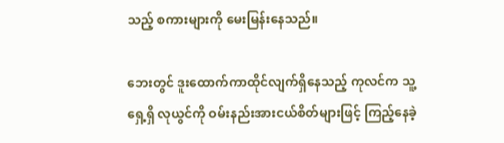သည့် စကားများကို မေးမြန်းနေသည်။

ဘေးတွင် ဒူးထောက်ကာထိုင်လျက်ရှိနေသည့် ကုလင်က သူ့ရှေ့ရှိ လုယွင်ကို ဝမ်းနည်းအားငယ်စိတ်များဖြင့် ကြည့်နေခဲ့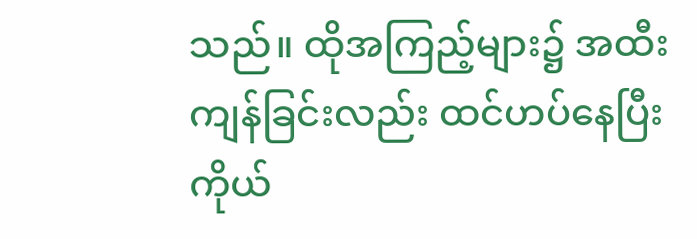သည်။ ထိုအကြည့်များ၌ အထီးကျန်ခြင်းလည်း ထင်ဟပ်နေပြီး ကိုယ်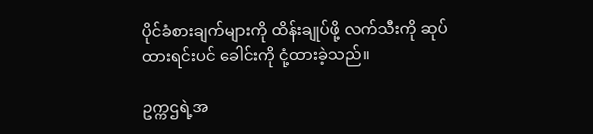ပိုင်ခံစားချက်များကို ထိန်းချုပ်ဖို့ လက်သီးကို ဆုပ်ထားရင်းပင် ခေါင်းကို ငုံ့ထားခဲ့သည်။

ဥက္ကဌရဲ့အ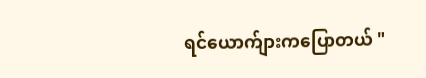ရင်ယောက်ျားကပြောတယ် "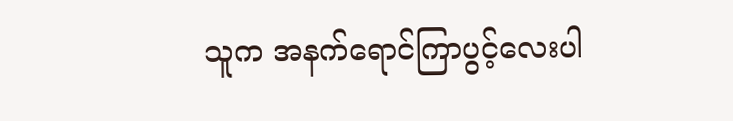သူက အနက်ရောင်ကြာပွင့်လေးပါ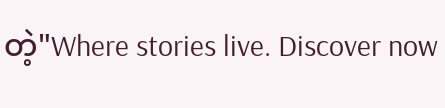တဲ့"Where stories live. Discover now